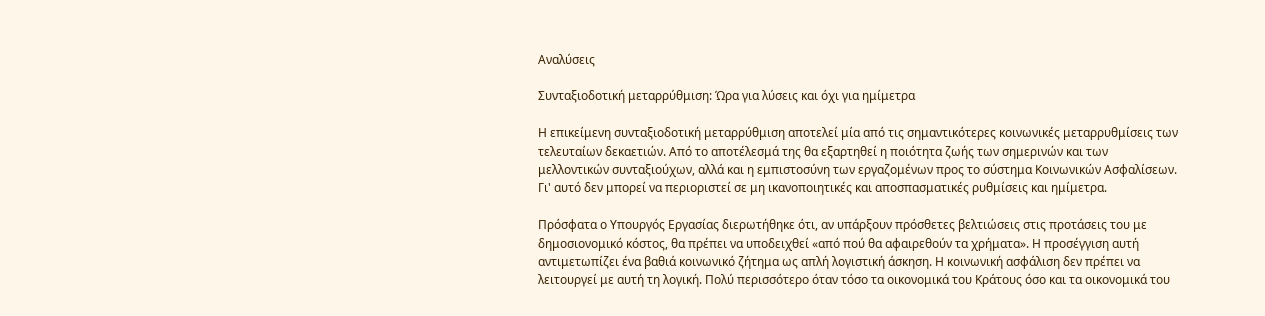Αναλύσεις

Συνταξιοδοτική μεταρρύθμιση: Ώρα για λύσεις και όχι για ημίμετρα

Η επικείμενη συνταξιοδοτική μεταρρύθμιση αποτελεί μία από τις σημαντικότερες κοινωνικές μεταρρυθμίσεις των τελευταίων δεκαετιών. Από το αποτέλεσμά της θα εξαρτηθεί η ποιότητα ζωής των σημερινών και των μελλοντικών συνταξιούχων, αλλά και η εμπιστοσύνη των εργαζομένων προς το σύστημα Κοινωνικών Ασφαλίσεων. Γι' αυτό δεν μπορεί να περιοριστεί σε μη ικανοποιητικές και αποσπασματικές ρυθμίσεις και ημίμετρα.

Πρόσφατα ο Υπουργός Εργασίας διερωτήθηκε ότι, αν υπάρξουν πρόσθετες βελτιώσεις στις προτάσεις του με δημοσιονομικό κόστος, θα πρέπει να υποδειχθεί «από πού θα αφαιρεθούν τα χρήματα». Η προσέγγιση αυτή αντιμετωπίζει ένα βαθιά κοινωνικό ζήτημα ως απλή λογιστική άσκηση. Η κοινωνική ασφάλιση δεν πρέπει να λειτουργεί με αυτή τη λογική. Πολύ περισσότερο όταν τόσο τα οικονομικά του Κράτους όσο και τα οικονομικά του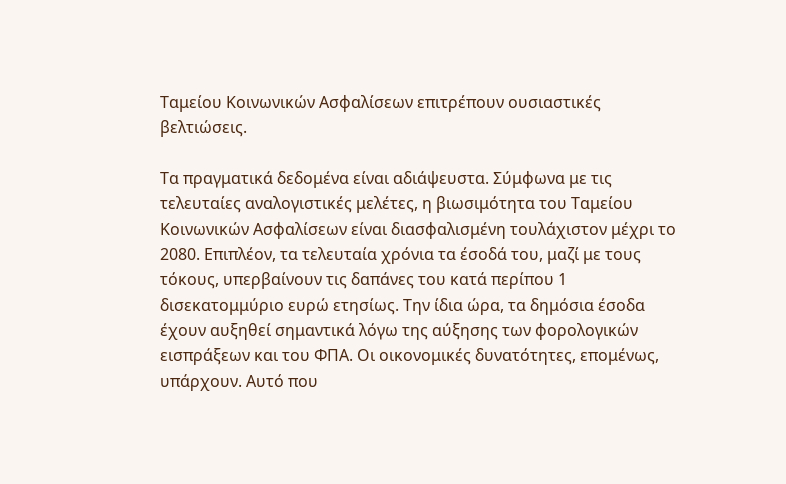Ταμείου Κοινωνικών Ασφαλίσεων επιτρέπουν ουσιαστικές βελτιώσεις.

Τα πραγματικά δεδομένα είναι αδιάψευστα. Σύμφωνα με τις τελευταίες αναλογιστικές μελέτες, η βιωσιμότητα του Ταμείου Κοινωνικών Ασφαλίσεων είναι διασφαλισμένη τουλάχιστον μέχρι το 2080. Επιπλέον, τα τελευταία χρόνια τα έσοδά του, μαζί με τους τόκους, υπερβαίνουν τις δαπάνες του κατά περίπου 1 δισεκατομμύριο ευρώ ετησίως. Την ίδια ώρα, τα δημόσια έσοδα έχουν αυξηθεί σημαντικά λόγω της αύξησης των φορολογικών εισπράξεων και του ΦΠΑ. Οι οικονομικές δυνατότητες, επομένως, υπάρχουν. Αυτό που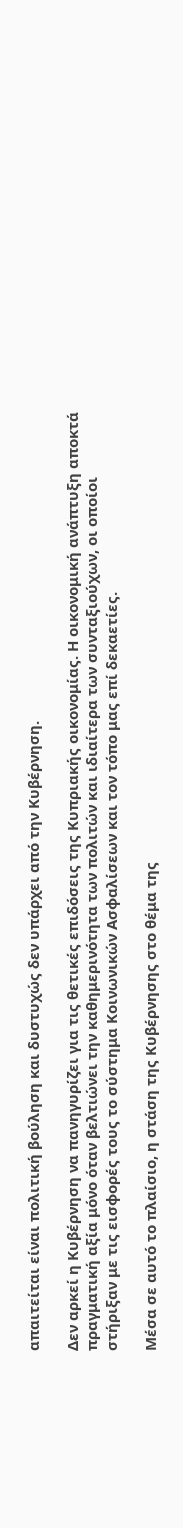απαιτείται είναι πολιτική βούληση και δυστυχώς δεν υπάρχει από την Κυβέρνηση.

Δεν αρκεί η Κυβέρνηση να πανηγυρίζει για τις θετικές επιδόσεις της Κυπριακής οικονομίας. Η οικονομική ανάπτυξη αποκτά πραγματική αξία μόνο όταν βελτιώνει την καθημερινότητα των πολιτών και ιδιαίτερα των συνταξιούχων, οι οποίοι στήριξαν με τις εισφορές τους το σύστημα Κοινωνικών Ασφαλίσεων και τον τόπο μας επί δεκαετίες.

Μέσα σε αυτό το πλαίσιο, η στάση της Κυβέρνησης στο θέμα της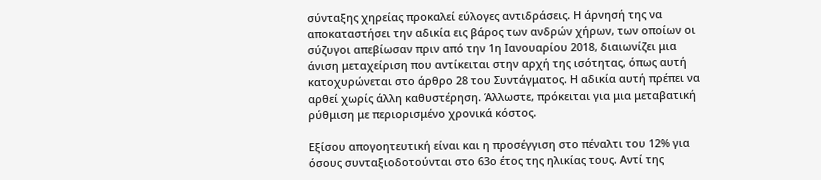σύνταξης χηρείας προκαλεί εύλογες αντιδράσεις. Η άρνησή της να αποκαταστήσει την αδικία εις βάρος των ανδρών χήρων, των οποίων οι σύζυγοι απεβίωσαν πριν από την 1η Ιανουαρίου 2018, διαιωνίζει μια άνιση μεταχείριση που αντίκειται στην αρχή της ισότητας, όπως αυτή κατοχυρώνεται στο άρθρο 28 του Συντάγματος. Η αδικία αυτή πρέπει να αρθεί χωρίς άλλη καθυστέρηση. Άλλωστε, πρόκειται για μια μεταβατική ρύθμιση με περιορισμένο χρονικά κόστος.

Εξίσου απογοητευτική είναι και η προσέγγιση στο πέναλτι του 12% για όσους συνταξιοδοτούνται στο 63ο έτος της ηλικίας τους. Αντί της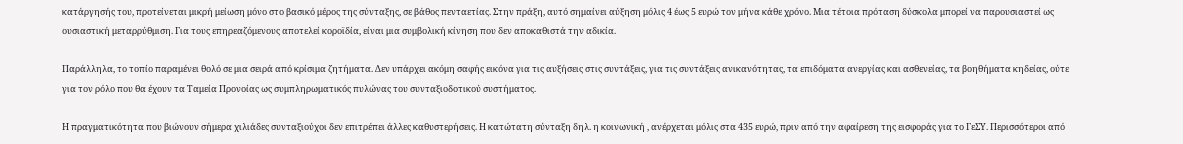κατάργησής του, προτείνεται μικρή μείωση μόνο στο βασικό μέρος της σύνταξης, σε βάθος πενταετίας. Στην πράξη, αυτό σημαίνει αύξηση μόλις 4 έως 5 ευρώ τον μήνα κάθε χρόνο. Μια τέτοια πρόταση δύσκολα μπορεί να παρουσιαστεί ως ουσιαστική μεταρρύθμιση. Για τους επηρεαζόμενους αποτελεί κοροϊδία, είναι μια συμβολική κίνηση που δεν αποκαθιστά την αδικία.

Παράλληλα, το τοπίο παραμένει θολό σε μια σειρά από κρίσιμα ζητήματα. Δεν υπάρχει ακόμη σαφής εικόνα για τις αυξήσεις στις συντάξεις, για τις συντάξεις ανικανότητας, τα επιδόματα ανεργίας και ασθενείας, τα βοηθήματα κηδείας, ούτε για τον ρόλο που θα έχουν τα Ταμεία Προνοίας ως συμπληρωματικός πυλώνας του συνταξιοδοτικού συστήματος.

Η πραγματικότητα που βιώνουν σήμερα χιλιάδες συνταξιούχοι δεν επιτρέπει άλλες καθυστερήσεις. Η κατώτατη σύνταξη δηλ. η κοινωνική , ανέρχεται μόλις στα 435 ευρώ, πριν από την αφαίρεση της εισφοράς για το ΓεΣΥ. Περισσότεροι από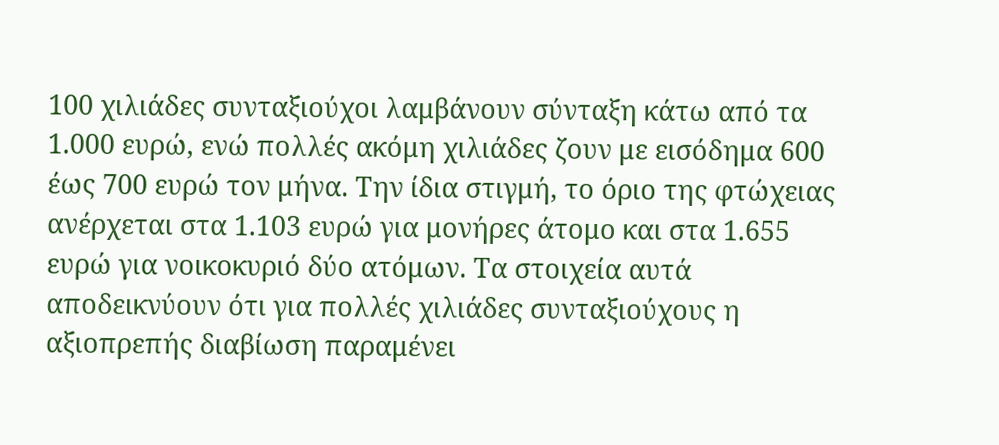100 χιλιάδες συνταξιούχοι λαμβάνουν σύνταξη κάτω από τα 1.000 ευρώ, ενώ πολλές ακόμη χιλιάδες ζουν με εισόδημα 600 έως 700 ευρώ τον μήνα. Την ίδια στιγμή, το όριο της φτώχειας ανέρχεται στα 1.103 ευρώ για μονήρες άτομο και στα 1.655 ευρώ για νοικοκυριό δύο ατόμων. Τα στοιχεία αυτά αποδεικνύουν ότι για πολλές χιλιάδες συνταξιούχους η αξιοπρεπής διαβίωση παραμένει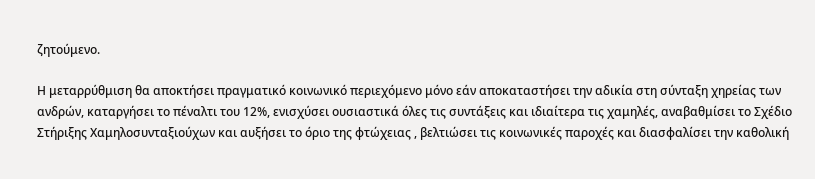ζητούμενο.

Η μεταρρύθμιση θα αποκτήσει πραγματικό κοινωνικό περιεχόμενο μόνο εάν αποκαταστήσει την αδικία στη σύνταξη χηρείας των ανδρών, καταργήσει το πέναλτι του 12%, ενισχύσει ουσιαστικά όλες τις συντάξεις και ιδιαίτερα τις χαμηλές, αναβαθμίσει το Σχέδιο Στήριξης Χαμηλοσυνταξιούχων και αυξήσει το όριο της φτώχειας , βελτιώσει τις κοινωνικές παροχές και διασφαλίσει την καθολική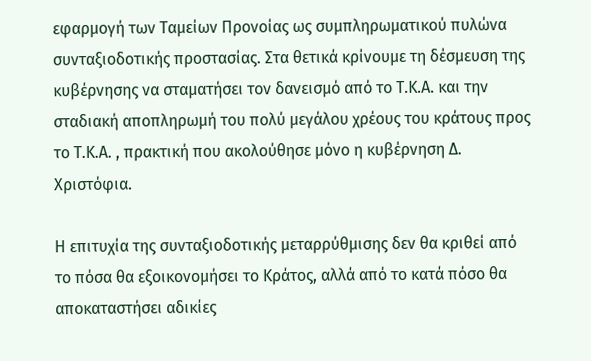εφαρμογή των Ταμείων Προνοίας ως συμπληρωματικού πυλώνα συνταξιοδοτικής προστασίας. Στα θετικά κρίνουμε τη δέσμευση της κυβέρνησης να σταματήσει τον δανεισμό από το Τ.Κ.Α. και την σταδιακή αποπληρωμή του πολύ μεγάλου χρέους του κράτους προς το Τ.Κ.Α. , πρακτική που ακολούθησε μόνο η κυβέρνηση Δ. Χριστόφια.

Η επιτυχία της συνταξιοδοτικής μεταρρύθμισης δεν θα κριθεί από το πόσα θα εξοικονομήσει το Κράτος, αλλά από το κατά πόσο θα αποκαταστήσει αδικίες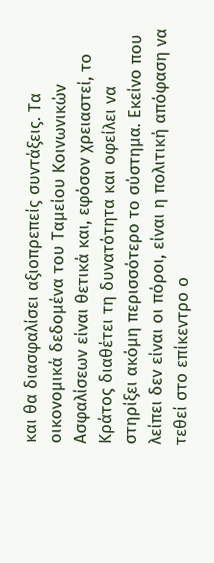και θα διασφαλίσει αξιοπρεπείς συντάξεις. Τα οικονομικά δεδομένα του Ταμείου Κοινωνικών Ασφαλίσεων είναι θετικά και, εφόσον χρειαστεί, το Κράτος διαθέτει τη δυνατότητα και οφείλει να στηρίξει ακόμη περισσότερο το σύστημα. Εκείνο που λείπει δεν είναι οι πόροι, είναι η πολιτική απόφαση να τεθεί στο επίκεντρο ο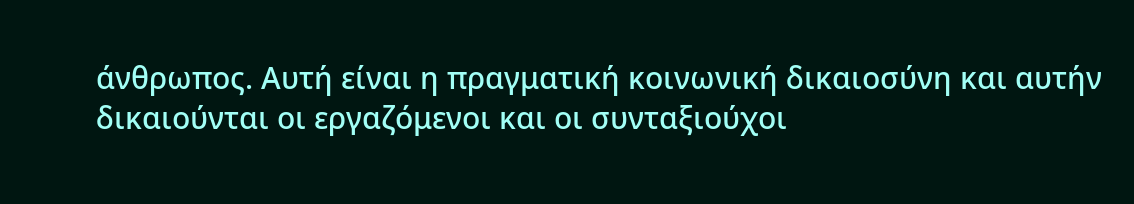άνθρωπος. Αυτή είναι η πραγματική κοινωνική δικαιοσύνη και αυτήν δικαιούνται οι εργαζόμενοι και οι συνταξιούχοι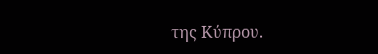της Κύπρου.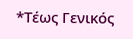*Τέως Γενικός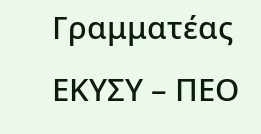Γραμματέας ΕΚΥΣΥ – ΠΕΟ